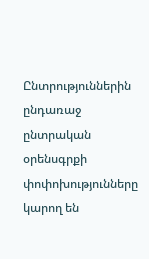Ընտրություններին ընդառաջ ընտրական օրենսգրքի փոփոխությունները կարող են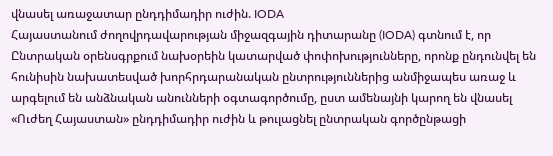վնասել առաջատար ընդդիմադիր ուժին. IODA
Հայաստանում ժողովրդավարության միջազգային դիտարանը (IODA) գտնում է, որ Ընտրական օրենսգրքում նախօրեին կատարված փոփոխությունները, որոնք ընդունվել են հունիսին նախատեսված խորհրդարանական ընտրություններից անմիջապես առաջ և արգելում են անձնական անունների օգտագործումը, ըստ ամենայնի կարող են վնասել «Ուժեղ Հայաստան» ընդդիմադիր ուժին և թուլացնել ընտրական գործընթացի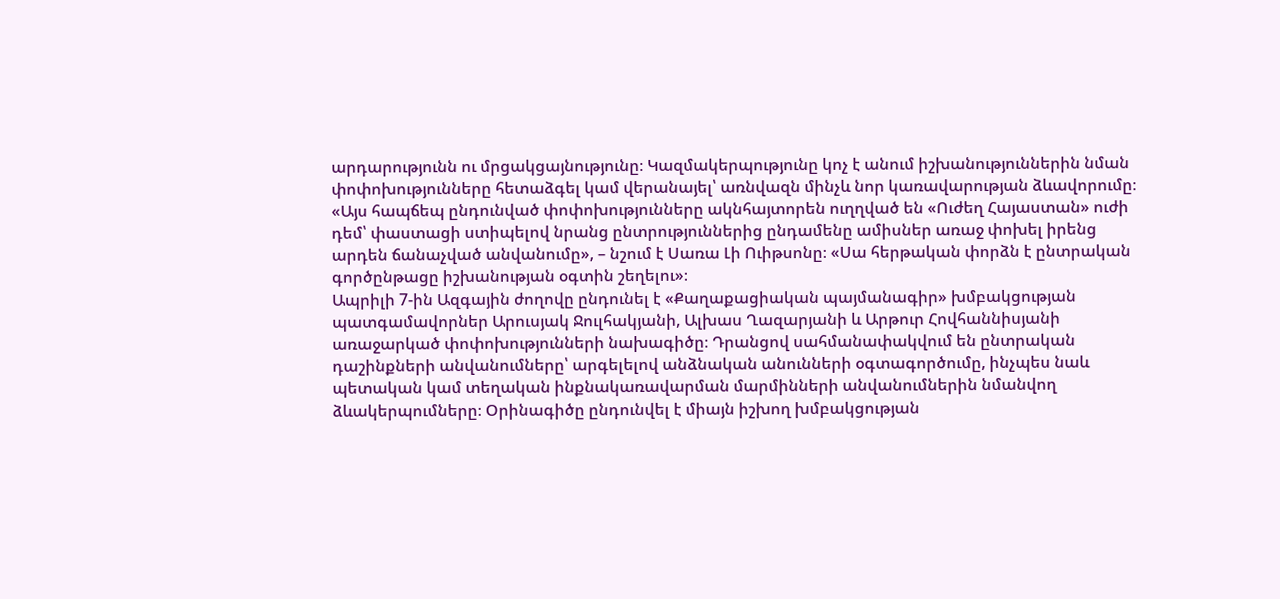արդարությունն ու մրցակցայնությունը։ Կազմակերպությունը կոչ է անում իշխանություններին նման փոփոխությունները հետաձգել կամ վերանայել՝ առնվազն մինչև նոր կառավարության ձևավորումը։
«Այս հապճեպ ընդունված փոփոխությունները ակնհայտորեն ուղղված են «Ուժեղ Հայաստան» ուժի դեմ՝ փաստացի ստիպելով նրանց ընտրություններից ընդամենը ամիսներ առաջ փոխել իրենց արդեն ճանաչված անվանումը», – նշում է Սառա Լի Ուիթսոնը։ «Սա հերթական փորձն է ընտրական գործընթացը իշխանության օգտին շեղելու»։
Ապրիլի 7-ին Ազգային ժողովը ընդունել է «Քաղաքացիական պայմանագիր» խմբակցության պատգամավորներ Արուսյակ Ջուլհակյանի, Ալխաս Ղազարյանի և Արթուր Հովհաննիսյանի առաջարկած փոփոխությունների նախագիծը։ Դրանցով սահմանափակվում են ընտրական դաշինքների անվանումները՝ արգելելով անձնական անունների օգտագործումը, ինչպես նաև պետական կամ տեղական ինքնակառավարման մարմինների անվանումներին նմանվող ձևակերպումները։ Օրինագիծը ընդունվել է միայն իշխող խմբակցության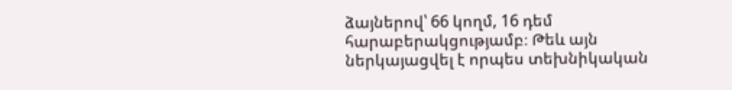ձայներով՝ 66 կողմ, 16 դեմ հարաբերակցությամբ։ Թեև այն ներկայացվել է որպես տեխնիկական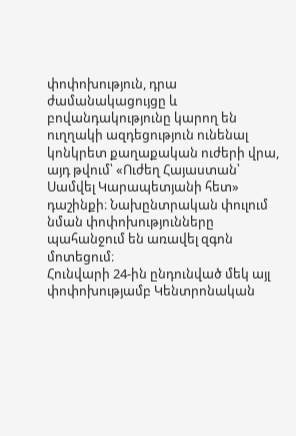փոփոխություն, դրա ժամանակացույցը և բովանդակությունը կարող են ուղղակի ազդեցություն ունենալ կոնկրետ քաղաքական ուժերի վրա, այդ թվում՝ «Ուժեղ Հայաստան՝ Սամվել Կարապետյանի հետ» դաշինքի։ Նախընտրական փուլում նման փոփոխությունները պահանջում են առավել զգոն մոտեցում։
Հունվարի 24-ին ընդունված մեկ այլ փոփոխությամբ Կենտրոնական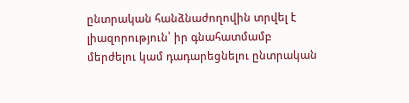ընտրական հանձնաժողովին տրվել է լիազորություն՝ իր գնահատմամբ մերժելու կամ դադարեցնելու ընտրական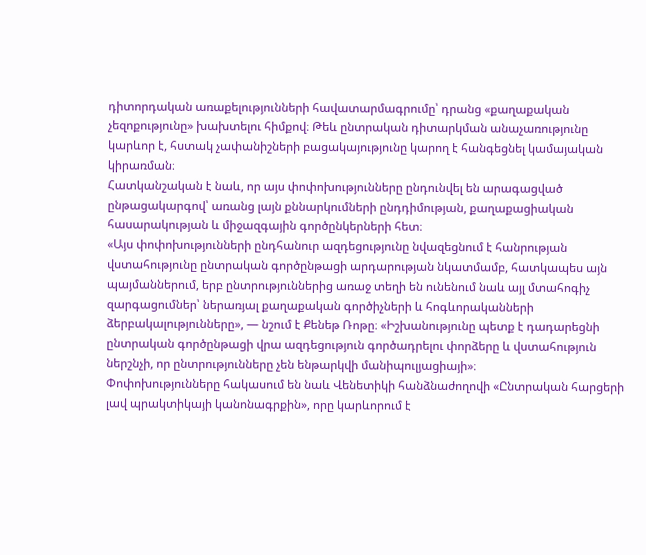դիտորդական առաքելությունների հավատարմագրումը՝ դրանց «քաղաքական չեզոքությունը» խախտելու հիմքով։ Թեև ընտրական դիտարկման անաչառությունը կարևոր է, հստակ չափանիշների բացակայությունը կարող է հանգեցնել կամայական կիրառման։
Հատկանշական է նաև, որ այս փոփոխությունները ընդունվել են արագացված ընթացակարգով՝ առանց լայն քննարկումների ընդդիմության, քաղաքացիական հասարակության և միջազգային գործընկերների հետ։
«Այս փոփոխությունների ընդհանուր ազդեցությունը նվազեցնում է հանրության վստահությունը ընտրական գործընթացի արդարության նկատմամբ, հատկապես այն պայմաններում, երբ ընտրություններից առաջ տեղի են ունենում նաև այլ մտահոգիչ զարգացումներ՝ ներառյալ քաղաքական գործիչների և հոգևորականների ձերբակալությունները», — նշում է Քենեթ Ռոթը։ «Իշխանությունը պետք է դադարեցնի ընտրական գործընթացի վրա ազդեցություն գործադրելու փորձերը և վստահություն ներշնչի, որ ընտրությունները չեն ենթարկվի մանիպուլյացիայի»։
Փոփոխությունները հակասում են նաև Վենետիկի հանձնաժողովի «Ընտրական հարցերի լավ պրակտիկայի կանոնագրքին», որը կարևորում է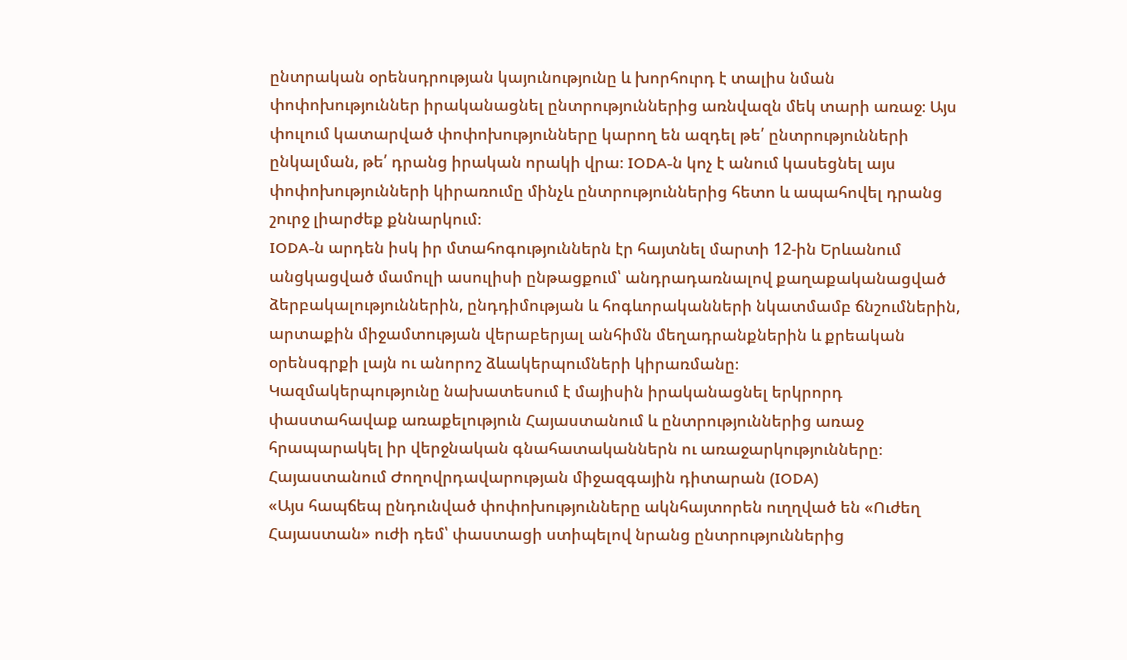ընտրական օրենսդրության կայունությունը և խորհուրդ է տալիս նման փոփոխություններ իրականացնել ընտրություններից առնվազն մեկ տարի առաջ։ Այս փուլում կատարված փոփոխությունները կարող են ազդել թե՛ ընտրությունների ընկալման, թե՛ դրանց իրական որակի վրա։ IODA-ն կոչ է անում կասեցնել այս փոփոխությունների կիրառումը մինչև ընտրություններից հետո և ապահովել դրանց շուրջ լիարժեք քննարկում։
IODA-ն արդեն իսկ իր մտահոգություններն էր հայտնել մարտի 12-ին Երևանում անցկացված մամուլի ասուլիսի ընթացքում՝ անդրադառնալով քաղաքականացված ձերբակալություններին, ընդդիմության և հոգևորականների նկատմամբ ճնշումներին, արտաքին միջամտության վերաբերյալ անհիմն մեղադրանքներին և քրեական օրենսգրքի լայն ու անորոշ ձևակերպումների կիրառմանը։
Կազմակերպությունը նախատեսում է մայիսին իրականացնել երկրորդ փաստահավաք առաքելություն Հայաստանում և ընտրություններից առաջ հրապարակել իր վերջնական գնահատականներն ու առաջարկությունները։
Հայաստանում Ժողովրդավարության միջազգային դիտարան (IODA)
«Այս հապճեպ ընդունված փոփոխությունները ակնհայտորեն ուղղված են «Ուժեղ Հայաստան» ուժի դեմ՝ փաստացի ստիպելով նրանց ընտրություններից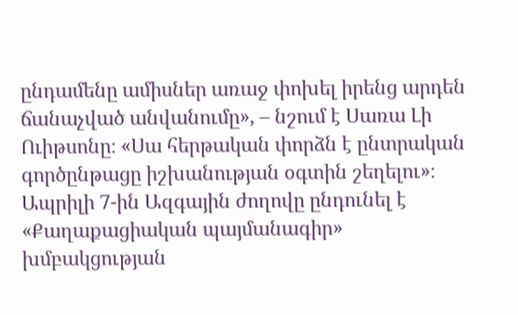ընդամենը ամիսներ առաջ փոխել իրենց արդեն ճանաչված անվանումը», – նշում է Սառա Լի Ուիթսոնը։ «Սա հերթական փորձն է ընտրական գործընթացը իշխանության օգտին շեղելու»։
Ապրիլի 7-ին Ազգային ժողովը ընդունել է «Քաղաքացիական պայմանագիր» խմբակցության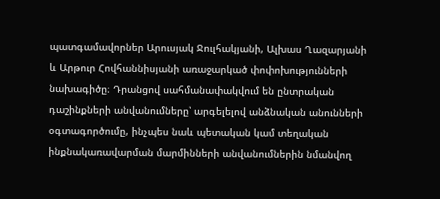պատգամավորներ Արուսյակ Ջուլհակյանի, Ալխաս Ղազարյանի և Արթուր Հովհաննիսյանի առաջարկած փոփոխությունների նախագիծը։ Դրանցով սահմանափակվում են ընտրական դաշինքների անվանումները՝ արգելելով անձնական անունների օգտագործումը, ինչպես նաև պետական կամ տեղական ինքնակառավարման մարմինների անվանումներին նմանվող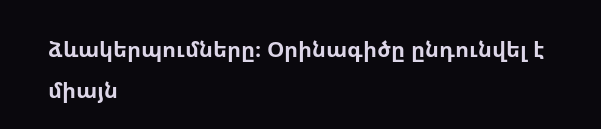ձևակերպումները։ Օրինագիծը ընդունվել է միայն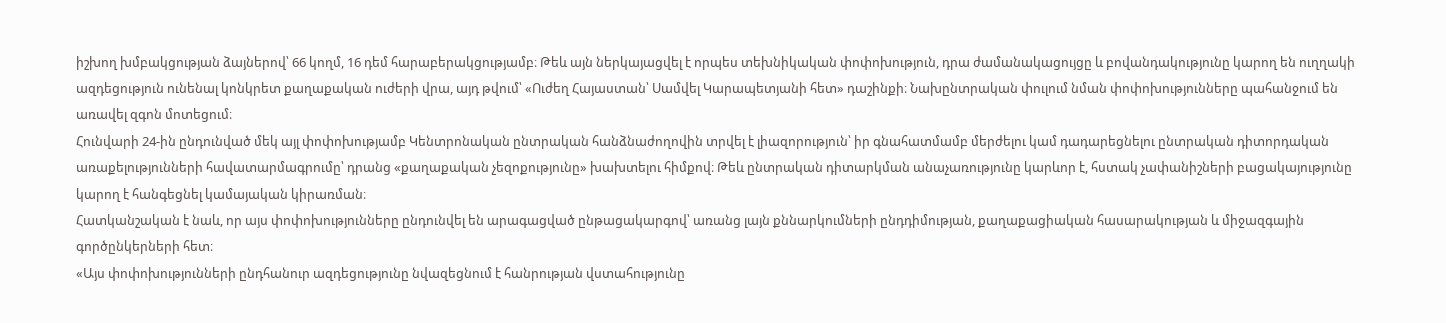իշխող խմբակցության ձայներով՝ 66 կողմ, 16 դեմ հարաբերակցությամբ։ Թեև այն ներկայացվել է որպես տեխնիկական փոփոխություն, դրա ժամանակացույցը և բովանդակությունը կարող են ուղղակի ազդեցություն ունենալ կոնկրետ քաղաքական ուժերի վրա, այդ թվում՝ «Ուժեղ Հայաստան՝ Սամվել Կարապետյանի հետ» դաշինքի։ Նախընտրական փուլում նման փոփոխությունները պահանջում են առավել զգոն մոտեցում։
Հունվարի 24-ին ընդունված մեկ այլ փոփոխությամբ Կենտրոնական ընտրական հանձնաժողովին տրվել է լիազորություն՝ իր գնահատմամբ մերժելու կամ դադարեցնելու ընտրական դիտորդական առաքելությունների հավատարմագրումը՝ դրանց «քաղաքական չեզոքությունը» խախտելու հիմքով։ Թեև ընտրական դիտարկման անաչառությունը կարևոր է, հստակ չափանիշների բացակայությունը կարող է հանգեցնել կամայական կիրառման։
Հատկանշական է նաև, որ այս փոփոխությունները ընդունվել են արագացված ընթացակարգով՝ առանց լայն քննարկումների ընդդիմության, քաղաքացիական հասարակության և միջազգային գործընկերների հետ։
«Այս փոփոխությունների ընդհանուր ազդեցությունը նվազեցնում է հանրության վստահությունը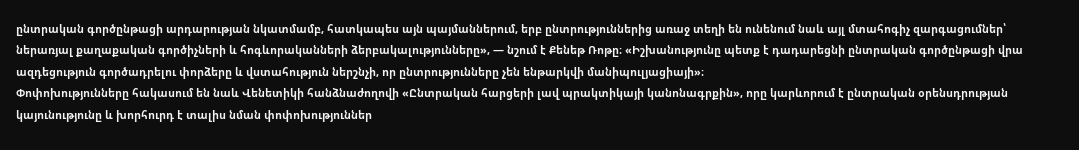ընտրական գործընթացի արդարության նկատմամբ, հատկապես այն պայմաններում, երբ ընտրություններից առաջ տեղի են ունենում նաև այլ մտահոգիչ զարգացումներ՝ ներառյալ քաղաքական գործիչների և հոգևորականների ձերբակալությունները», — նշում է Քենեթ Ռոթը։ «Իշխանությունը պետք է դադարեցնի ընտրական գործընթացի վրա ազդեցություն գործադրելու փորձերը և վստահություն ներշնչի, որ ընտրությունները չեն ենթարկվի մանիպուլյացիայի»։
Փոփոխությունները հակասում են նաև Վենետիկի հանձնաժողովի «Ընտրական հարցերի լավ պրակտիկայի կանոնագրքին», որը կարևորում է ընտրական օրենսդրության կայունությունը և խորհուրդ է տալիս նման փոփոխություններ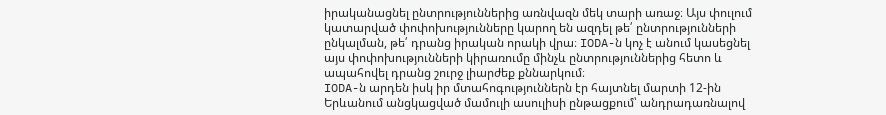իրականացնել ընտրություններից առնվազն մեկ տարի առաջ։ Այս փուլում կատարված փոփոխությունները կարող են ազդել թե՛ ընտրությունների ընկալման, թե՛ դրանց իրական որակի վրա։ IODA-ն կոչ է անում կասեցնել այս փոփոխությունների կիրառումը մինչև ընտրություններից հետո և ապահովել դրանց շուրջ լիարժեք քննարկում։
IODA-ն արդեն իսկ իր մտահոգություններն էր հայտնել մարտի 12-ին Երևանում անցկացված մամուլի ասուլիսի ընթացքում՝ անդրադառնալով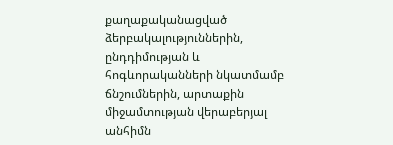քաղաքականացված ձերբակալություններին, ընդդիմության և հոգևորականների նկատմամբ ճնշումներին, արտաքին միջամտության վերաբերյալ անհիմն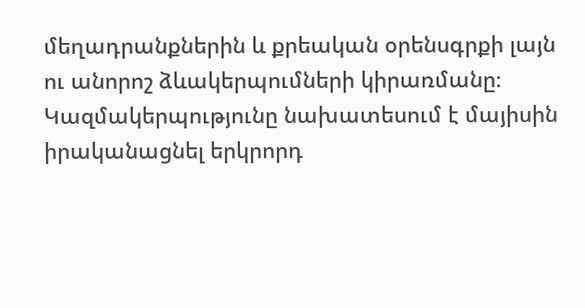մեղադրանքներին և քրեական օրենսգրքի լայն ու անորոշ ձևակերպումների կիրառմանը։
Կազմակերպությունը նախատեսում է մայիսին իրականացնել երկրորդ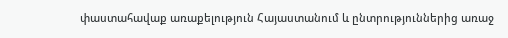փաստահավաք առաքելություն Հայաստանում և ընտրություններից առաջ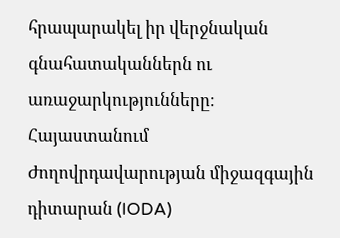հրապարակել իր վերջնական գնահատականներն ու առաջարկությունները։
Հայաստանում Ժողովրդավարության միջազգային դիտարան (IODA)